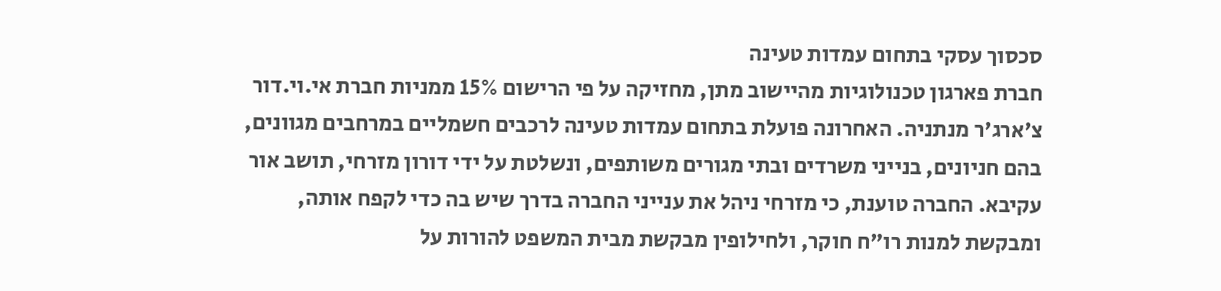סכסוך עסקי בתחום עמדות טעינה
חברת פארגון טכנולוגיות מהיישוב מתן, מחזיקה על פי הרישום 15% ממניות חברת אי.וי.דור צ'ארג'ר מנתניה. האחרונה פועלת בתחום עמדות טעינה לרכבים חשמליים במרחבים מגוונים, בהם חניונים, בנייני משרדים ובתי מגורים משותפים, ונשלטת על ידי דורון מזרחי, תושב אור עקיבא. החברה טוענת, כי מזרחי ניהל את ענייני החברה בדרך שיש בה כדי לקפח אותה, ומבקשת למנות רו"ח חוקר, ולחילופין מבקשת מבית המשפט להורות על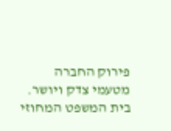פירוק החברה מטעמי צדק ויושר.
בית המשפט המחוזי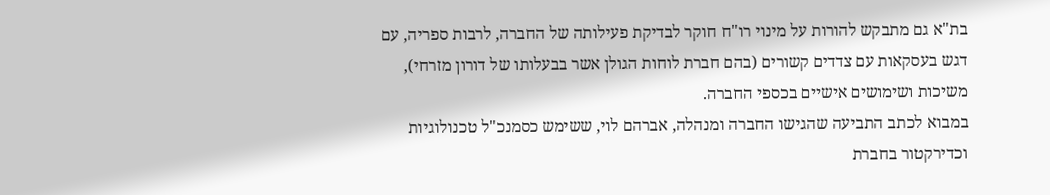בת"א גם מתבקש להורות על מינוי רו"ח חוקר לבדיקת פעילותה של החברה, לרבות ספריה, עם דגש בעסקאות עם צדדים קשורים (בהם חברת לוחות הגולן אשר בבעלותו של דורון מזרחי), משיכות ושימושים אישיים בכספי החברה.
במבוא לכתב התביעה שהגישו החברה ומנהלה, אברהם לוי, ששימש כסמנכ"ל טכנולוגיות וכדירקטור בחברת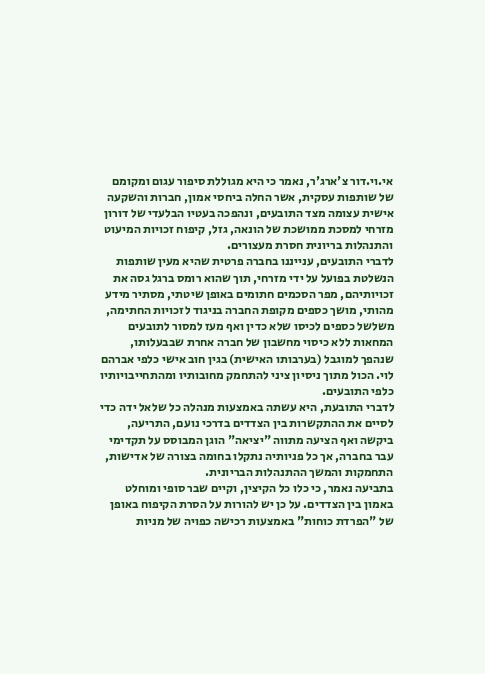אי.וי.דור צ'ארג'ר, נאמר כי היא מגוללת סיפור עגום ומקומם של שותפות עסקית, אשר החלה ביחסי אמון, חברות והשקעה אישית עצומה מצד התובעים, ונהפכה בעטיו הבלעדי של דורון מזרחי למסכת ממושכת של הונאה, גזל, קיפוח זכויות המיעוט והתנהלות בריונית חסרת מעצורים.
לדברי התובעים, ענייננו בחברה פרטית שהיא מעין שותפות הנשלטת בפועל על ידי מזרחי, תוך שהוא רומס ברגל גסה את זכויותיהם, מפר הסכמים חתומים באופן שיטתי, מסתיר מידע מהותי, מושך כספים מקופת החברה בניגוד לזכויות החתימה, משלשל כספים לכיסו שלא כדין ואף מעז למסור לתובעים המחאות ללא כיסוי מחשבון של חברה אחרת שבבעלותו, שנהפך למוגבל (בערבותו האישית) בגין חוב אישי כלפי אברהם לוי. הכול מתוך ניסיון ציני להתחמק מחובותיו ומהתחייבויותיו כלפי התובעים.
לדברי התובעת, היא עשתה באמצעות מנהלה כל שלאל ידה כדי לסיים את ההתקשרות בין הצדדים בדרכי נועם, התריעה, ביקשה ואף הציעה מתווה "יציאה" הוגן המבוסס על תקדימי עבר בחברה, אך כל פניותיה נתקלו בחומה בצורה של אדישות, התחמקות והמשך ההתנהלות הבריונית.
בתביעה נאמר, כי כלו כל הקיצין, וקיים שבר סופי ומוחלט באמון בין הצדדים. על כן יש להורות על הסרת הקיפוח באופן של "הפרדת כוחות" באמצעות רכישה כפויה של מניות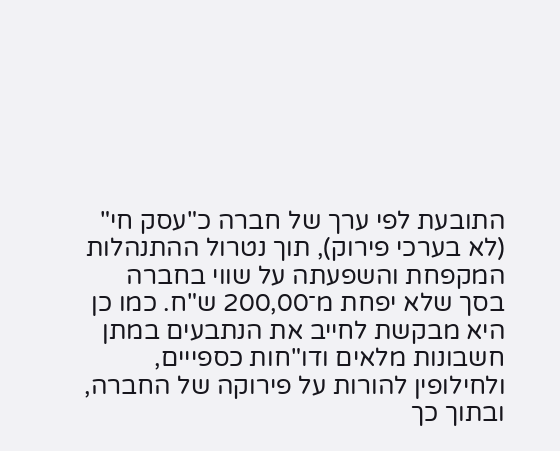התובעת לפי ערך של חברה כ"עסק חי" (לא בערכי פירוק), תוך נטרול ההתנהלות המקפחת והשפעתה על שווי בחברה בסך שלא יפחת מ־200,00 ש"ח. כמו כן היא מבקשת לחייב את הנתבעים במתן חשבונות מלאים ודו"חות כספייים, ולחילופין להורות על פירוקה של החברה, ובתוך כך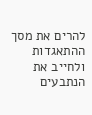להרים את מסך ההתאגדות ולחייב את הנתבעים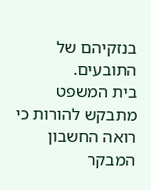בנזקיהם של התובעים.
בית המשפט מתבקש להורות כי רואה החשבון המבקר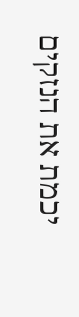יכמת את הנזקים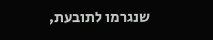שנגרמו לתובעת,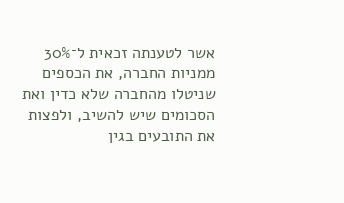אשר לטענתה זכאית ל־30% ממניות החברה, את הכספים שניטלו מהחברה שלא כדין ואת הסכומים שיש להשיב, ולפצות את התובעים בגין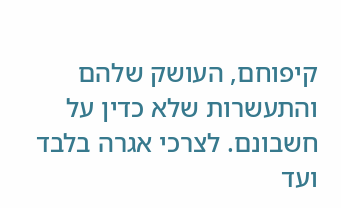קיפוחם, העושק שלהם והתעשרות שלא כדין על חשבונם. לצרכי אגרה בלבד ועד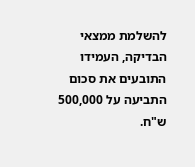להשלמת ממצאי הבדיקה, העמידו התובעים את סכום התביעה על 500,000 ש"ח.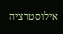אילוסטרציה